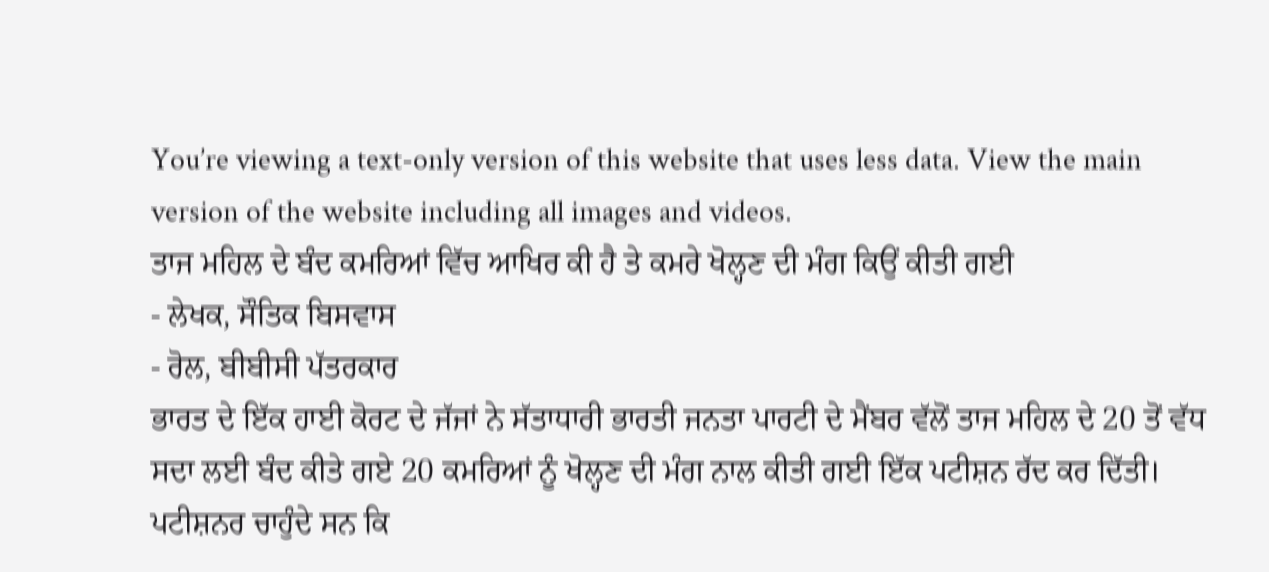You’re viewing a text-only version of this website that uses less data. View the main version of the website including all images and videos.
ਤਾਜ ਮਹਿਲ ਦੇ ਬੰਦ ਕਮਰਿਆਂ ਵਿੱਚ ਆਖਿਰ ਕੀ ਹੈ ਤੇ ਕਮਰੇ ਖੋਲ੍ਹਣ ਦੀ ਮੰਗ ਕਿਉਂ ਕੀਤੀ ਗਈ
- ਲੇਖਕ, ਸੌਤਿਕ ਬਿਸਵਾਸ
- ਰੋਲ, ਬੀਬੀਸੀ ਪੱਤਰਕਾਰ
ਭਾਰਤ ਦੇ ਇੱਕ ਹਾਈ ਕੋਰਟ ਦੇ ਜੱਜਾਂ ਨੇ ਸੱਤਾਧਾਰੀ ਭਾਰਤੀ ਜਨਤਾ ਪਾਰਟੀ ਦੇ ਮੈਂਬਰ ਵੱਲੋਂ ਤਾਜ ਮਹਿਲ ਦੇ 20 ਤੋਂ ਵੱਧ ਸਦਾ ਲਈ ਬੰਦ ਕੀਤੇ ਗਏ 20 ਕਮਰਿਆਂ ਨੂੰ ਖੋਲ੍ਹਣ ਦੀ ਮੰਗ ਨਾਲ ਕੀਤੀ ਗਈ ਇੱਕ ਪਟੀਸ਼ਨ ਰੱਦ ਕਰ ਦਿੱਤੀ।
ਪਟੀਸ਼ਨਰ ਚਾਹੁੰਦੇ ਸਨ ਕਿ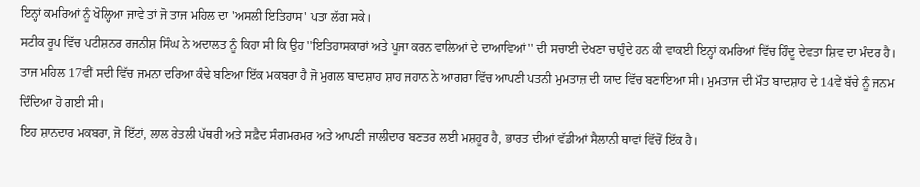ਇਨ੍ਹਾਂ ਕਮਰਿਆਂ ਨੂੰ ਖੋਲ੍ਹਿਆ ਜਾਵੇ ਤਾਂ ਜੋ ਤਾਜ ਮਹਿਲ ਦਾ 'ਅਸਲੀ ਇਤਿਹਾਸ' ਪਤਾ ਲੱਗ ਸਕੇ।
ਸਟੀਕ ਰੂਪ ਵਿੱਚ ਪਟੀਸ਼ਨਰ ਰਜਨੀਸ਼ ਸਿੰਘ ਨੇ ਅਦਾਲਤ ਨੂੰ ਕਿਹਾ ਸੀ ਕਿ ਉਹ ''ਇਤਿਹਾਸਕਾਰਾਂ ਅਤੇ ਪੂਜਾ ਕਰਨ ਵਾਲਿਆਂ ਦੇ ਦਾਆਵਿਆਂ'' ਦੀ ਸਚਾਈ ਦੇਖਣਾ ਚਾਹੁੰਦੇ ਹਨ ਕੀ ਵਾਕਈ ਇਨ੍ਹਾਂ ਕਮਰਿਆਂ ਵਿੱਚ ਹਿੰਦੂ ਦੇਵਤਾ ਸ਼ਿਵ ਦਾ ਮੰਦਰ ਹੈ।
ਤਾਜ ਮਹਿਲ 17ਵੀਂ ਸਦੀ ਵਿੱਚ ਜਮਨਾ ਦਰਿਆ ਕੰਢੇ ਬਣਿਆ ਇੱਕ ਮਕਬਰਾ ਹੈ ਜੋ ਮੁਗਲ ਬਾਦਸ਼ਾਹ ਸ਼ਾਹ ਜਹਾਨ ਨੇ ਆਗਰਾ ਵਿੱਚ ਆਪਣੀ ਪਤਨੀ ਮੁਮਤਾਜ਼ ਦੀ ਯਾਦ ਵਿੱਚ ਬਣਾਇਆ ਸੀ। ਮੁਮਤਾਜ ਦੀ ਮੌਤ ਬਾਦਸ਼ਾਹ ਦੇ 14ਵੇਂ ਬੱਚੇ ਨੂੰ ਜਨਮ ਦਿੰਦਿਆ ਹੋ ਗਈ ਸੀ।
ਇਹ ਸ਼ਾਨਦਾਰ ਮਕਬਰਾ, ਜੋ ਇੱਟਾਂ, ਲਾਲ ਰੇਤਲੀ ਪੱਥਰੀ ਅਤੇ ਸਫ਼ੈਦ ਸੰਗਮਰਮਰ ਅਤੇ ਆਪਣੀ ਜਾਲੀਦਾਰ ਬਣਤਰ ਲਈ ਮਸ਼ਹੂਰ ਹੈ, ਭਾਰਤ ਦੀਆਂ ਵੱਡੀਆਂ ਸੈਲਾਨੀ ਥਾਵਾਂ ਵਿੱਚੋਂ ਇੱਕ ਹੈ।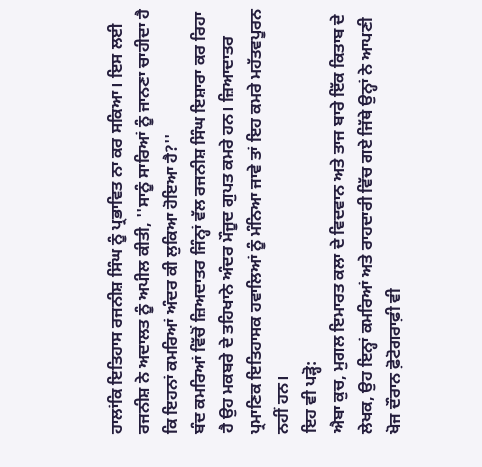ਹਾਲਾਂਕਿ ਇਤਿਹਾਸ ਰਜਨੀਸ਼ ਸਿੰਘ ਨੂੰ ਪ੍ਰਭਾਵਿਤ ਨਾ ਕਰ ਸਕਿਆ। ਇਸ ਲਈ ਰਜਨੀਸ਼ ਨੇ ਅਦਾਲਤ ਨੂੰ ਅਪੀਲ ਕੀਤੀ, ''ਸਾਨੂੰ ਸਾਰਿਆਂ ਨੂੰ ਜਾਨਣਾ ਚਾਹੀਦਾ ਹੈ ਕਿ ਇਹਨਾਂ ਕਮਰਿਆਂ ਅੰਦਰ ਕੀ ਲੁਕਿਆ ਹੋਇਆ ਹੈ?''
ਬੰਦ ਕਮਰਿਆਂ ਵਿੱਚੋਂ ਜ਼ਿਅਦਾਤਰ ਜਿੰਨ੍ਹਾਂ ਵੱਲ ਰਜਨੀਸ਼ ਸਿੰਘ ਇਸ਼ਾਰਾ ਕਰ ਰਿਹਾ ਹੈ ਉਹ ਮਕਬਰੇ ਦੇ ਤਹਿਖਾਨੇ ਅੰਦਰ ਮੌਜੂਦ ਗੁਪਤ ਕਮਰੇ ਹਨ। ਜ਼ਿਆਦਾਤਰ ਪ੍ਰਮਾਣਿਕ ਇਤਿਹਾਸਕ ਹਵਾਲਿਆਂ ਨੂੰ ਮੰਨਿਆ ਜਾਵੇ ਤਾਂ ਇਹ ਕਮਰੇ ਮਹੱਤਵਪੂਰਨ ਨਹੀਂ ਹਨ।
ਇਹ ਵੀ ਪੜ੍ਹੋ:
ਐਬਾ ਕੁਚ, ਮੁਗਲ ਇਮਾਰਤ ਕਲਾ ਦੇ ਵਿਦਵਾਨ ਅਤੇ ਤਾਜ ਬਾਰੇ ਇੱਕ ਕਿਤਾਬ ਦੇ ਲੇਖਕ, ਉਹ ਇਨ੍ਹਾਂ ਕਮਰਿਆਂ ਅਤੇ ਰਾਹਦਾਰੀ ਵਿੱਚ ਗਏ ਜਿੱਥੇ ਉਨ੍ਹਾਂ ਨੇ ਆਪਣੀ ਖੋਜ ਦੌਰਾਨ ਫ਼ੋਟੋਗਰਾਫ਼ੀ ਵੀ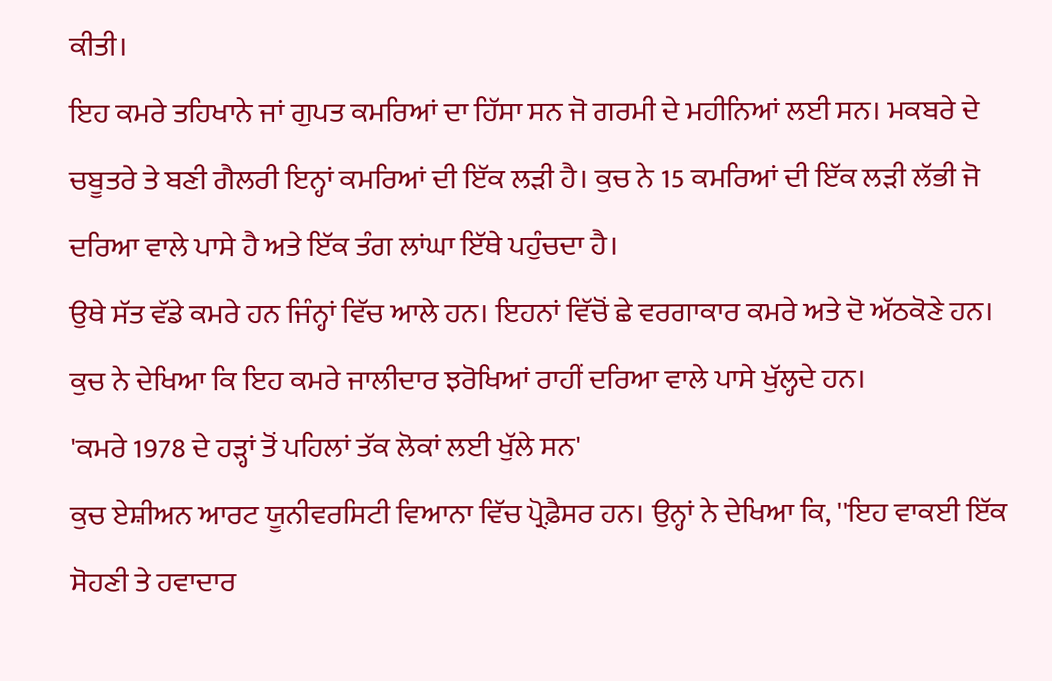ਕੀਤੀ।
ਇਹ ਕਮਰੇ ਤਹਿਖਾਨੇ ਜਾਂ ਗੁਪਤ ਕਮਰਿਆਂ ਦਾ ਹਿੱਸਾ ਸਨ ਜੋ ਗਰਮੀ ਦੇ ਮਹੀਨਿਆਂ ਲਈ ਸਨ। ਮਕਬਰੇ ਦੇ ਚਬੂਤਰੇ ਤੇ ਬਣੀ ਗੈਲਰੀ ਇਨ੍ਹਾਂ ਕਮਰਿਆਂ ਦੀ ਇੱਕ ਲੜੀ ਹੈ। ਕੁਚ ਨੇ 15 ਕਮਰਿਆਂ ਦੀ ਇੱਕ ਲੜੀ ਲੱਭੀ ਜੋ ਦਰਿਆ ਵਾਲੇ ਪਾਸੇ ਹੈ ਅਤੇ ਇੱਕ ਤੰਗ ਲਾਂਘਾ ਇੱਥੇ ਪਹੁੰਚਦਾ ਹੈ।
ਉਥੇ ਸੱਤ ਵੱਡੇ ਕਮਰੇ ਹਨ ਜਿੰਨ੍ਹਾਂ ਵਿੱਚ ਆਲੇ ਹਨ। ਇਹਨਾਂ ਵਿੱਚੋਂ ਛੇ ਵਰਗਾਕਾਰ ਕਮਰੇ ਅਤੇ ਦੋ ਅੱਠਕੋਣੇ ਹਨ। ਕੁਚ ਨੇ ਦੇਖਿਆ ਕਿ ਇਹ ਕਮਰੇ ਜਾਲੀਦਾਰ ਝਰੋਖਿਆਂ ਰਾਹੀਂ ਦਰਿਆ ਵਾਲੇ ਪਾਸੇ ਖੁੱਲ੍ਹਦੇ ਹਨ।
'ਕਮਰੇ 1978 ਦੇ ਹੜ੍ਹਾਂ ਤੋਂ ਪਹਿਲਾਂ ਤੱਕ ਲੋਕਾਂ ਲਈ ਖੁੱਲੇ ਸਨ'
ਕੁਚ ਏਸ਼ੀਅਨ ਆਰਟ ਯੂਨੀਵਰਸਿਟੀ ਵਿਆਨਾ ਵਿੱਚ ਪ੍ਰੋਫ਼ੈਸਰ ਹਨ। ਉਨ੍ਹਾਂ ਨੇ ਦੇਖਿਆ ਕਿ, ''ਇਹ ਵਾਕਈ ਇੱਕ ਸੋਹਣੀ ਤੇ ਹਵਾਦਾਰ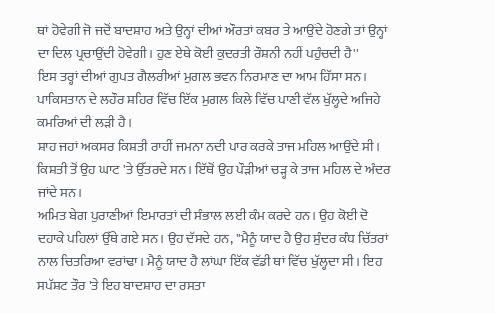ਥਾਂ ਹੋਵੇਗੀ ਜੋ ਜਦੋਂ ਬਾਦਸ਼ਾਹ ਅਤੇ ਉਨ੍ਹਾਂ ਦੀਆਂ ਔਰਤਾਂ ਕਬਰ ਤੇ ਆਉਂਦੇ ਹੋਣਗੇ ਤਾਂ ਉਨ੍ਹਾਂ ਦਾ ਦਿਲ ਪ੍ਰਚਾਉਂਦੀ ਹੋਵੇਗੀ। ਹੁਣ ਏਥੇ ਕੋਈ ਕੁਦਰਤੀ ਰੌਸ਼ਨੀ ਨਹੀਂ ਪਹੁੰਚਦੀ ਹੈ''
ਇਸ ਤਰ੍ਹਾਂ ਦੀਆਂ ਗੁਪਤ ਗੈਲਰੀਆਂ ਮੁਗਲ ਭਵਨ ਨਿਰਮਾਣ ਦਾ ਆਮ ਹਿੱਸਾ ਸਨ। ਪਾਕਿਸਤਾਨ ਦੇ ਲਹੌਰ ਸ਼ਹਿਰ ਵਿੱਚ ਇੱਕ ਮੁਗਲ ਕਿਲੇ ਵਿੱਚ ਪਾਣੀ ਵੱਲ ਖੁੱਲ੍ਹਦੇ ਅਜਿਹੇ ਕਮਰਿਆਂ ਦੀ ਲੜੀ ਹੈ।
ਸ਼ਾਹ ਜਹਾਂ ਅਕਸਰ ਕਿਸ਼ਤੀ ਰਾਹੀਂ ਜਮਨਾ ਨਦੀ ਪਾਰ ਕਰਕੇ ਤਾਜ ਮਹਿਲ ਆਉਂਦੇ ਸੀ। ਕਿਸ਼ਤੀ ਤੋਂ ਉਹ ਘਾਟ 'ਤੇ ਉੱਤਰਦੇ ਸਨ। ਇੱਥੋਂ ਉਹ ਪੌੜੀਆਂ ਚੜ੍ਹ ਕੇ ਤਾਜ ਮਹਿਲ ਦੇ ਅੰਦਰ ਜਾਂਦੇ ਸਨ।
ਅਮਿਤ ਬੇਗ ਪੁਰਾਣੀਆਂ ਇਮਾਰਤਾਂ ਦੀ ਸੰਭਾਲ ਲਈ ਕੰਮ ਕਰਦੇ ਹਨ। ਉਹ ਕੋਈ ਦੋ ਦਹਾਕੇ ਪਹਿਲਾਂ ਉੱਥੇ ਗਏ ਸਨ। ਉਹ ਦੱਸਦੇ ਹਨ, ''ਮੈਨੂੰ ਯਾਦ ਹੈ ਉਹ ਸੁੰਦਰ ਕੰਧ ਚਿੱਤਰਾਂ ਨਾਲ ਚਿਤਰਿਆ ਵਰਾਂਢਾ। ਮੈਨੂੰ ਯਾਦ ਹੈ ਲਾਂਘਾ ਇੱਕ ਵੱਡੀ ਥਾਂ ਵਿੱਚ ਖੁੱਲ੍ਹਦਾ ਸੀ। ਇਹ ਸਪੱਸ਼ਟ ਤੌਰ 'ਤੇ ਇਹ ਬਾਦਸ਼ਾਹ ਦਾ ਰਸਤਾ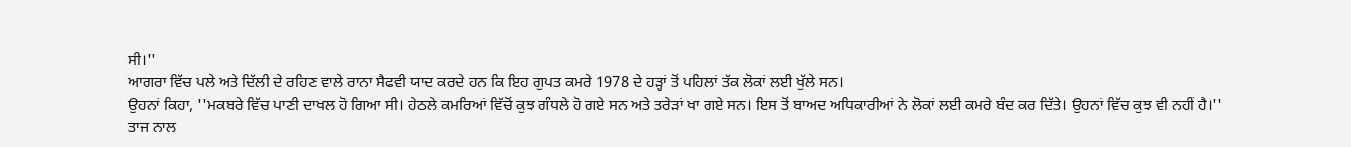ਸੀ।''
ਆਗਰਾ ਵਿੱਚ ਪਲੇ ਅਤੇ ਦਿੱਲੀ ਦੇ ਰਹਿਣ ਵਾਲੇ ਰਾਨਾ ਸੈਫਵੀ ਯਾਦ ਕਰਦੇ ਹਨ ਕਿ ਇਹ ਗੁਪਤ ਕਮਰੇ 1978 ਦੇ ਹੜ੍ਹਾਂ ਤੋਂ ਪਹਿਲਾਂ ਤੱਕ ਲੋਕਾਂ ਲਈ ਖੁੱਲੇ ਸਨ।
ਉਹਨਾਂ ਕਿਹਾ, ''ਮਕਬਰੇ ਵਿੱਚ ਪਾਣੀ ਦਾਖਲ ਹੋ ਗਿਆ ਸੀ। ਹੇਠਲੇ ਕਮਰਿਆਂ ਵਿੱਚੋਂ ਕੁਝ ਗੰਧਲੇ ਹੋ ਗਏ ਸਨ ਅਤੇ ਤਰੇੜਾਂ ਖਾ ਗਏ ਸਨ। ਇਸ ਤੋਂ ਬਾਅਦ ਅਧਿਕਾਰੀਆਂ ਨੇ ਲੋਕਾਂ ਲਈ ਕਮਰੇ ਬੰਦ ਕਰ ਦਿੱਤੇ। ਉਹਨਾਂ ਵਿੱਚ ਕੁਝ ਵੀ ਨਹੀਂ ਹੈ।''
ਤਾਜ ਨਾਲ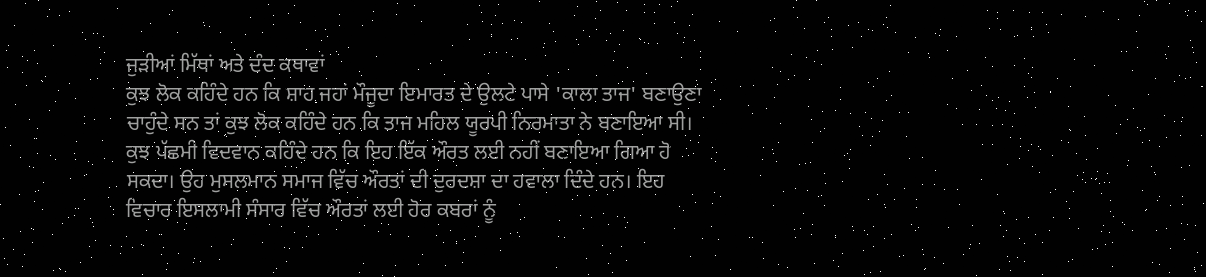ਜੁੜੀਆਂ ਮਿੱਥਾਂ ਅਤੇ ਦੰਦ ਕਥਾਵਾਂ
ਕੁਝ ਲੋਕ ਕਹਿੰਦੇ ਹਨ ਕਿ ਸ਼ਾਹ ਜਹਾਂ ਮੌਜੂਦਾ ਇਮਾਰਤ ਦੇ ਉਲਟੇ ਪਾਸੇ 'ਕਾਲਾ ਤਾਜ' ਬਣਾਉਣਾ ਚਾਹੁੰਦੇ ਸਨ ਤਾਂ ਕੁਝ ਲੋਕ ਕਹਿੰਦੇ ਹਨ ਕਿ ਤਾਜ ਮਹਿਲ ਯੂਰਪੀ ਨਿਰਮਾਤਾ ਨੇ ਬਣਾਇਆ ਸੀ।
ਕੁਝ ਪੱਛਮੀ ਵਿਦਵਾਨ ਕਹਿੰਦੇ ਹਨ ਕਿ ਇਹ ਇੱਕ ਔਰਤ ਲਈ ਨਹੀਂ ਬਣਾਇਆ ਗਿਆ ਹੋ ਸਕਦਾ। ਉਹ ਮੁਸਲਮਾਨ ਸਮਾਜ ਵਿੱਚ ਔਰਤਾਂ ਦੀ ਦੁਰਦਸ਼ਾ ਦਾ ਹਵਾਲਾ ਦਿੰਦੇ ਹਨ। ਇਹ ਵਿਚਾਰ ਇਸਲਾਮੀ ਸੰਸਾਰ ਵਿੱਚ ਔਰਤਾਂ ਲਈ ਹੋਰ ਕਬਰਾਂ ਨੂੰ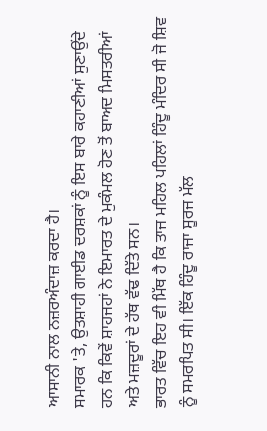ਆਸਾਨੀ ਨਾਲ ਨਜ਼ਰਅੰਦਾਜ਼ ਕਰਦਾ ਹੈ।
ਸਮਾਰਕ 'ਤੇ, ਉਤਸ਼ਾਹੀ ਗਾਈਡ ਦਰਸ਼ਕਾਂ ਨੂੰ ਇਸ ਬਾਰੇ ਕਹਾਣੀਆਂ ਸੁਣਾਉਂਦੇ ਹਨ ਕਿ ਕਿਵੇਂ ਸ਼ਾਹਜਹਾਂ ਨੇ ਇਮਾਰਤ ਦੇ ਮੁਕੰਮਲ ਹੋਣ ਤੋਂ ਬਾਅਦ ਮਿਸਤਰੀਆਂ ਅਤੇ ਮਜ਼ਦੂਰਾਂ ਦੇ ਹੱਥ ਵੱਢ ਦਿੱਤੇ ਸਨ।
ਭਾਰਤ ਵਿੱਚ ਇਹ ਵੀ ਮਿੱਥ ਹੈ ਕਿ ਤਾਜ ਮਹਿਲ ਪਹਿਲਾਂ ਹਿੰਦੂ ਮੰਦਿਰ ਸੀ ਜੋ ਸ਼ਿਵ ਨੂੰ ਸਮਰਪਿਤ ਸੀ। ਇੱਕ ਹਿੰਦੂ ਰਾਜਾ ਸੂਰਜ ਮੱਲ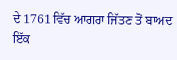ਦੇ 1761 ਵਿੱਚ ਆਗਰਾ ਜਿੱਤਣ ਤੋਂ ਬਾਅਦ ਇੱਕ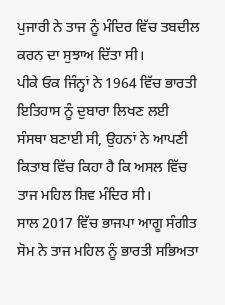ਪੁਜਾਰੀ ਨੇ ਤਾਜ ਨੂੰ ਮੰਦਿਰ ਵਿੱਚ ਤਬਦੀਲ ਕਰਨ ਦਾ ਸੁਝਾਅ ਦਿੱਤਾ ਸੀ।
ਪੀਕੇ ਓਕ ਜਿੰਨ੍ਹਾਂ ਨੇ 1964 ਵਿੱਚ ਭਾਰਤੀ ਇਤਿਹਾਸ ਨੂੰ ਦੁਬਾਰਾ ਲਿਖਣ ਲਈ ਸੰਸਥਾ ਬਣਾਈ ਸੀ, ਉਹਨਾਂ ਨੇ ਆਪਣੀ ਕਿਤਾਬ ਵਿੱਚ ਕਿਹਾ ਹੈ ਕਿ ਅਸਲ ਵਿੱਚ ਤਾਜ ਮਹਿਲ ਸ਼ਿਵ ਮੰਦਿਰ ਸੀ।
ਸਾਲ 2017 ਵਿੱਚ ਭਾਜਪਾ ਆਗੂ ਸੰਗੀਤ ਸੋਮ ਨੇ ਤਾਜ ਮਹਿਲ ਨੂੰ ਭਾਰਤੀ ਸਭਿਅਤਾ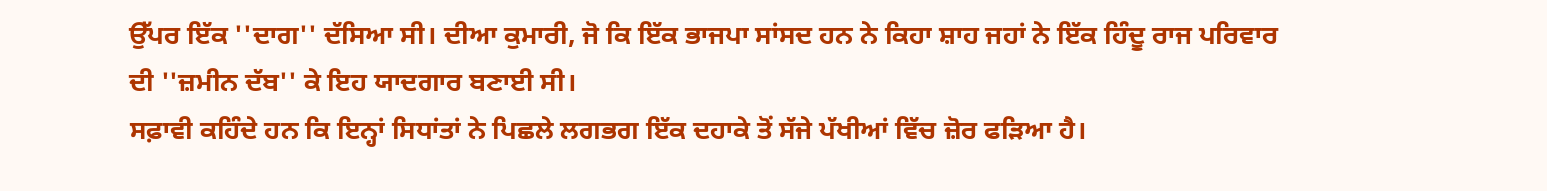ਉੱਪਰ ਇੱਕ ''ਦਾਗ'' ਦੱਸਿਆ ਸੀ। ਦੀਆ ਕੁਮਾਰੀ, ਜੋ ਕਿ ਇੱਕ ਭਾਜਪਾ ਸਾਂਸਦ ਹਨ ਨੇ ਕਿਹਾ ਸ਼ਾਹ ਜਹਾਂ ਨੇ ਇੱਕ ਹਿੰਦੂ ਰਾਜ ਪਰਿਵਾਰ ਦੀ ''ਜ਼ਮੀਨ ਦੱਬ'' ਕੇ ਇਹ ਯਾਦਗਾਰ ਬਣਾਈ ਸੀ।
ਸਫ਼ਾਵੀ ਕਹਿੰਦੇ ਹਨ ਕਿ ਇਨ੍ਹਾਂ ਸਿਧਾਂਤਾਂ ਨੇ ਪਿਛਲੇ ਲਗਭਗ ਇੱਕ ਦਹਾਕੇ ਤੋਂ ਸੱਜੇ ਪੱਖੀਆਂ ਵਿੱਚ ਜ਼ੋਰ ਫੜਿਆ ਹੈ।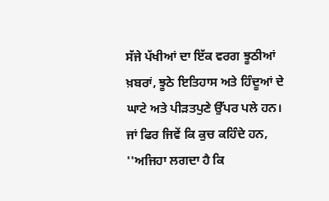ਸੱਜੇ ਪੱਖੀਆਂ ਦਾ ਇੱਕ ਵਰਗ ਝੂਠੀਆਂ ਖ਼ਬਰਾਂ, ਝੂਠੇ ਇਤਿਹਾਸ ਅਤੇ ਹਿੰਦੂਆਂ ਦੇ ਘਾਟੇ ਅਤੇ ਪੀੜਤਪੁਣੇ ਉੱਪਰ ਪਲੇ ਹਨ।
ਜਾਂ ਫਿਰ ਜਿਵੇਂ ਕਿ ਕੁਚ ਕਹਿੰਦੇ ਹਨ, ''ਅਜਿਹਾ ਲਗਦਾ ਹੈ ਕਿ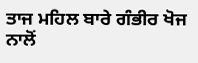ਤਾਜ ਮਹਿਲ ਬਾਰੇ ਗੰਭੀਰ ਖੋਜ ਨਾਲੋਂ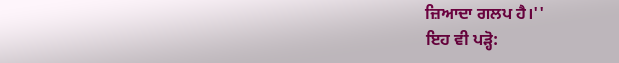ਜ਼ਿਆਦਾ ਗਲਪ ਹੈ।''
ਇਹ ਵੀ ਪੜ੍ਹੋ: